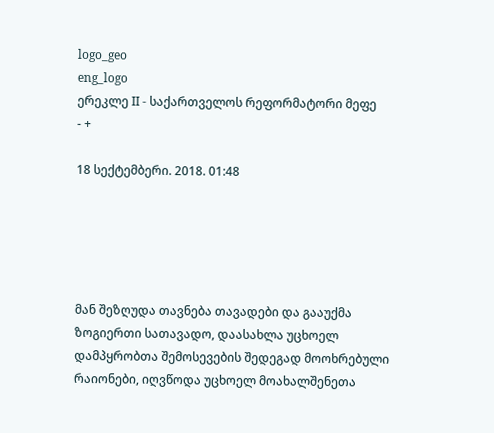logo_geo
eng_logo
ერეკლე II - საქართველოს რეფორმატორი მეფე
- +

18 სექტემბერი. 2018. 01:48





მან შეზღუდა თავნება თავადები და გააუქმა ზოგიერთი სათავადო, დაასახლა უცხოელ დამპყრობთა შემოსევების შედეგად მოოხრებული რაიონები, იღვწოდა უცხოელ მოახალშენეთა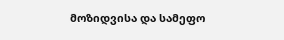მოზიდვისა და სამეფო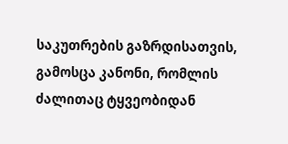საკუთრების გაზრდისათვის, გამოსცა კანონი, რომლის ძალითაც ტყვეობიდან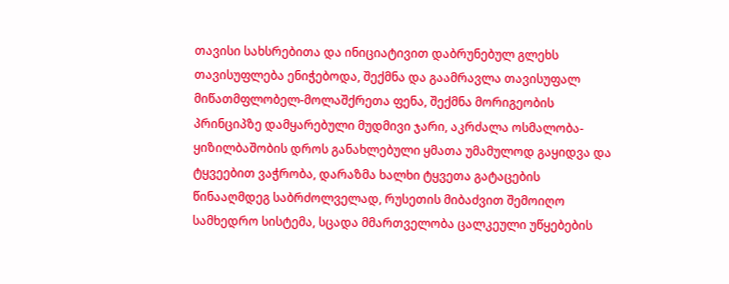თავისი სახსრებითა და ინიციატივით დაბრუნებულ გლეხს თავისუფლება ენიჭებოდა, შექმნა და გაამრავლა თავისუფალ მიწათმფლობელ-მოლაშქრეთა ფენა, შექმნა მორიგეობის პრინციპზე დამყარებული მუდმივი ჯარი, აკრძალა ოსმალობა-ყიზილბაშობის დროს განახლებული ყმათა უმამულოდ გაყიდვა და ტყვეებით ვაჭრობა, დარაზმა ხალხი ტყვეთა გატაცების წინააღმდეგ საბრძოლველად, რუსეთის მიბაძვით შემოიღო სამხედრო სისტემა, სცადა მმართველობა ცალკეული უწყებების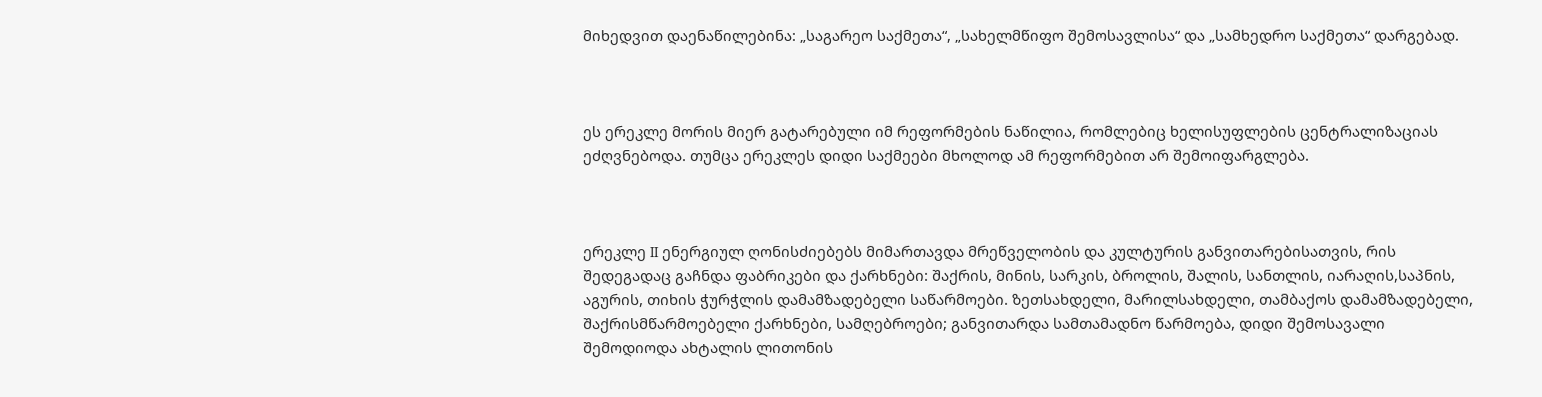მიხედვით დაენაწილებინა: „საგარეო საქმეთა“, „სახელმწიფო შემოსავლისა“ და „სამხედრო საქმეთა“ დარგებად.



ეს ერეკლე მორის მიერ გატარებული იმ რეფორმების ნაწილია, რომლებიც ხელისუფლების ცენტრალიზაციას ეძღვნებოდა. თუმცა ერეკლეს დიდი საქმეები მხოლოდ ამ რეფორმებით არ შემოიფარგლება.



ერეკლე II ენერგიულ ღონისძიებებს მიმართავდა მრეწველობის და კულტურის განვითარებისათვის, რის შედეგადაც გაჩნდა ფაბრიკები და ქარხნები: შაქრის, მინის, სარკის, ბროლის, შალის, სანთლის, იარაღის,საპნის, აგურის, თიხის ჭურჭლის დამამზადებელი საწარმოები. ზეთსახდელი, მარილსახდელი, თამბაქოს დამამზადებელი, შაქრისმწარმოებელი ქარხნები, სამღებროები; განვითარდა სამთამადნო წარმოება, დიდი შემოსავალი შემოდიოდა ახტალის ლითონის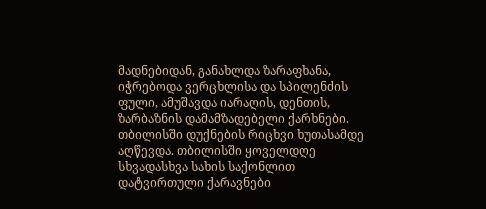მადნებიდან, განახლდა ზარაფხანა, იჭრებოდა ვერცხლისა და სპილენძის ფული, ამუშავდა იარაღის, დენთის, ზარბაზნის დამამზადებელი ქარხნები. თბილისში დუქნების რიცხვი ხუთასამდე აღწევდა. თბილისში ყოველდღე სხვადასხვა სახის საქონლით დატვირთული ქარავნები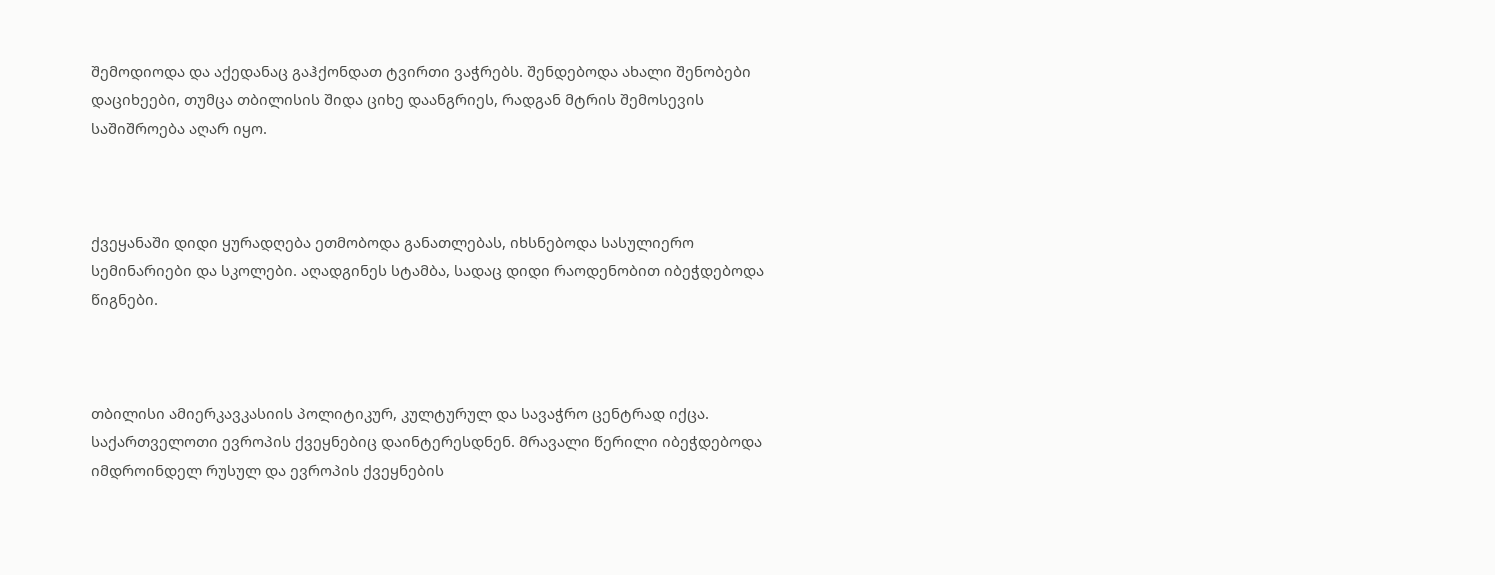შემოდიოდა და აქედანაც გაჰქონდათ ტვირთი ვაჭრებს. შენდებოდა ახალი შენობები დაციხეები, თუმცა თბილისის შიდა ციხე დაანგრიეს, რადგან მტრის შემოსევის საშიშროება აღარ იყო.



ქვეყანაში დიდი ყურადღება ეთმობოდა განათლებას, იხსნებოდა სასულიერო სემინარიები და სკოლები. აღადგინეს სტამბა, სადაც დიდი რაოდენობით იბეჭდებოდა წიგნები.



თბილისი ამიერკავკასიის პოლიტიკურ, კულტურულ და სავაჭრო ცენტრად იქცა. საქართველოთი ევროპის ქვეყნებიც დაინტერესდნენ. მრავალი წერილი იბეჭდებოდა იმდროინდელ რუსულ და ევროპის ქვეყნების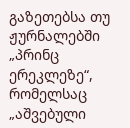გაზეთებსა თუ ჟურნალებში „პრინც ერეკლეზე“, რომელსაც „აშვებული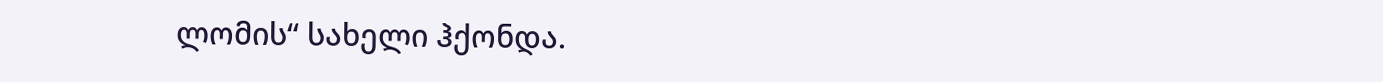ლომის“ სახელი ჰქონდა.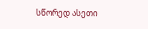სწორედ ასეთი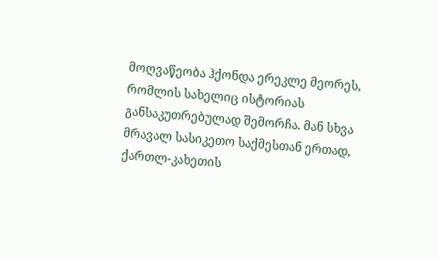მოღვაწეობა ჰქონდა ერეკლე მეორეს, რომლის სახელიც ისტორიას განსაკუთრებულად შემორჩა. მან სხვა მრავალ სასიკეთო საქმესთან ერთად, ქართლ-კახეთის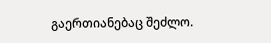გაერთიანებაც შეძლო.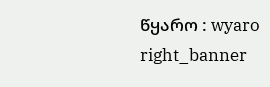წყარო : wyaro
right_banner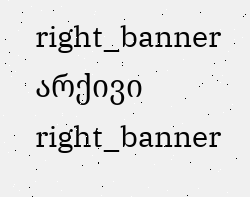right_banner
არქივი
right_banner